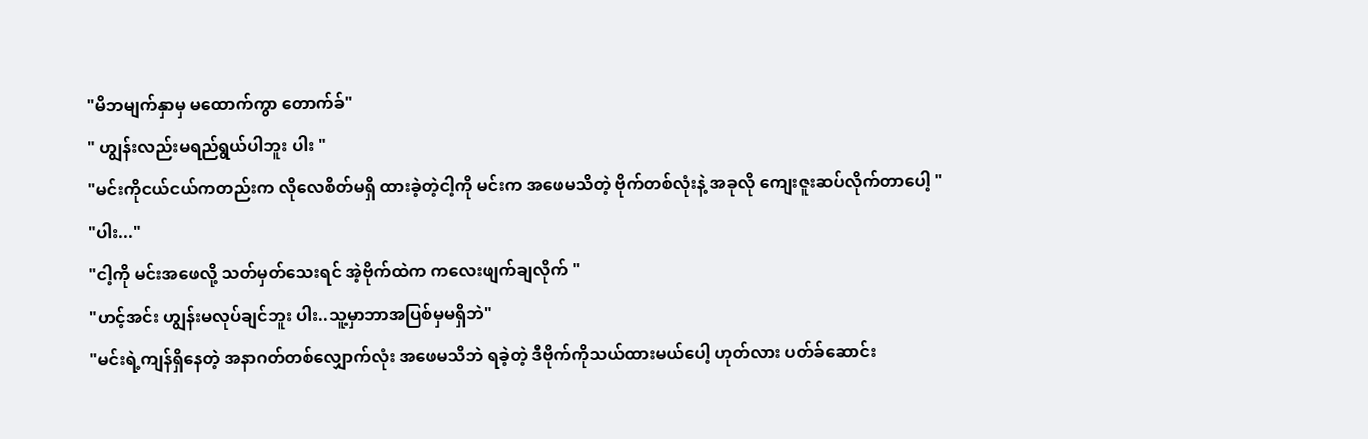"မိဘမျက်နှာမှ မထောက်ကွာ တောက်ခ်"
" ဟျွန်းလည်းမရည်ရွယ်ပါဘူး ပါး "
"မင်းကိုငယ်ငယ်ကတည်းက လိုလေစိတ်မရှိ ထားခဲ့တဲ့ငါ့ကို မင်းက အဖေမသိတဲ့ ဗိုက်တစ်လုံးနဲ့ အခုလို ကျေးဇူးဆပ်လိုက်တာပေါ့ "
"ပါး..."
"ငါ့ကို မင်းအဖေလို့ သတ်မှတ်သေးရင် အဲ့ဗိုက်ထဲက ကလေးဖျက်ချလိုက် "
"ဟင့်အင်း ဟျွန်းမလုပ်ချင်ဘူး ပါး..သူ့မှာဘာအပြစ်မှမရှိဘဲ"
"မင်းရဲ့ကျန်ရှိနေတဲ့ အနာဂတ်တစ်လျှောက်လုံး အဖေမသိဘဲ ရခဲ့တဲ့ ဒီဗိုက်ကိုသယ်ထားမယ်ပေါ့ ဟုတ်လား ပတ်ခ်ဆောင်း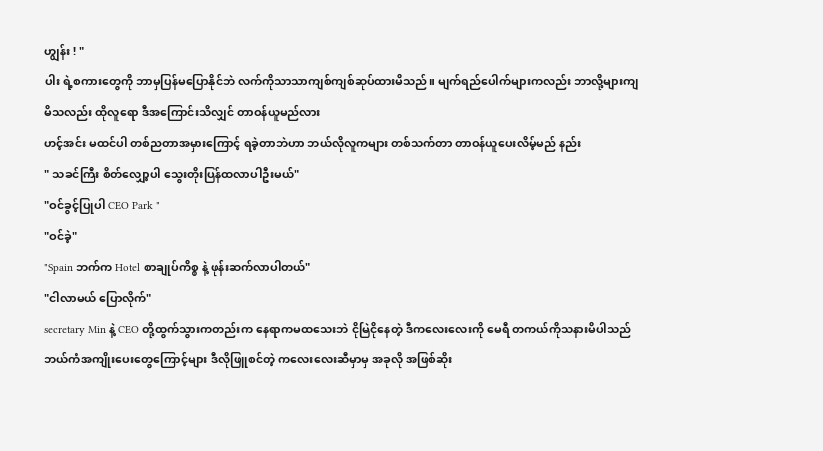ဟျွန်း ! "
ပါး ရဲ့စကားတွေကို ဘာမှပြန်မပြောနိုင်ဘဲ လက်ကိုသာသာကျစ်ကျစ်ဆုပ်ထားမိသည်။ မျက်ရည်ပေါက်များကလည်း ဘာလို့များကျမိသလည်း ထိုလူရော ဒီအကြောင်းသိလျှင် တာဝန်ယူမည်လား
ဟင့်အင်း မထင်ပါ တစ်ညတာအမှားကြောင့် ရခဲ့တာဘဲဟာ ဘယ်လိုလူကများ တစ်သက်တာ တာဝန်ယူပေးလိမ့်မည် နည်း
" သခင်ကြီး စိတ်လျှော့ပါ သွေးတိုးပြန်ထလာပါဦးမယ်"
"ဝင်ခွင့်ပြုပါ CEO Park "
"ဝင်ခဲ့"
"Spain ဘက်က Hotel စာချုပ်ကိစ္စ နဲ့ ဖုန်းဆက်လာပါတယ်"
"ငါလာမယ် ပြောလိုက်"
secretary Min နဲ့ CEO တို့ထွက်သွားကတည်းက နေရာကမထသေးဘဲ ငိုမြဲငိုနေတဲ့ ဒီကလေးလေးကို မေရီ တကယ်ကိုသနားမိပါသည်
ဘယ်ကံအကျိုးပေးတွေကြောင့်များ ဒီလိုဖြူစင်တဲ့ ကလေးလေးဆီမှာမှ အခုလို အဖြစ်ဆိုး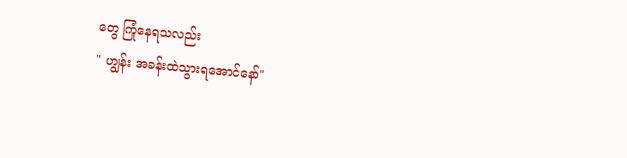တွေ ကြုံနေရသလည်း
" ဟျွန်း အခန်းထဲသွားရအောင်နော်"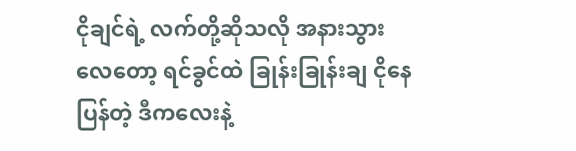ငိုချင်ရဲ့ လက်တို့ဆိုသလို အနားသွားလေတော့ ရင်ခွင်ထဲ ခြုန်းခြုန်းချ ငိုနေပြန်တဲ့ ဒီကလေးနဲ့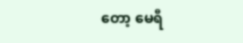တော့ မေရီ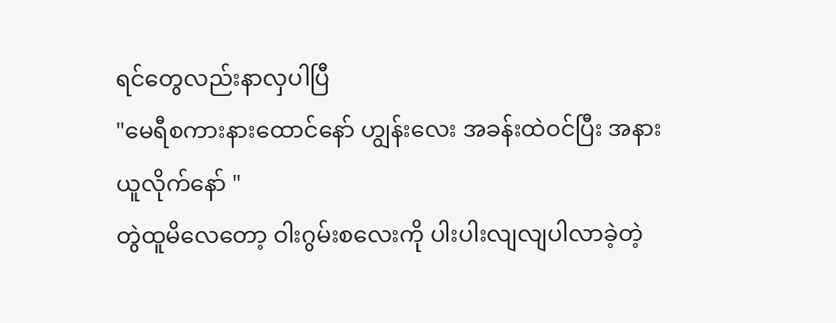ရင်တွေလည်းနာလှပါပြီ
"မေရီစကားနားထောင်နော် ဟျွန်းလေး အခန်းထဲဝင်ပြီး အနားယူလိုက်နော် "
တွဲထူမိလေတော့ ဝါးဂွမ်းစလေးကို ပါးပါးလျလျပါလာခဲ့တဲ့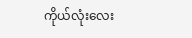ကိုယ်လုံးလေး